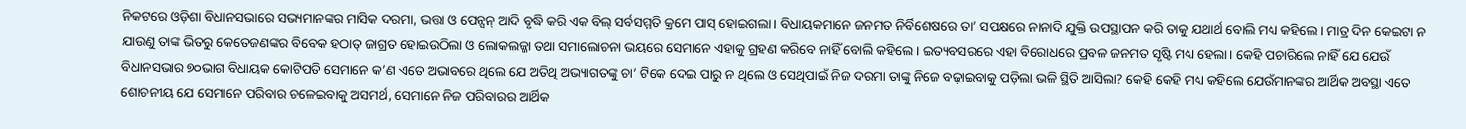ନିକଟରେ ଓଡ଼ିଶା ବିଧାନସଭାରେ ସଭ୍ୟମାନଙ୍କର ମାସିକ ଦରମା, ଭତ୍ତା ଓ ପେନ୍ସନ୍ ଆଦି ବୃଦ୍ଧି କରି ଏକ ବିଲ୍ ସର୍ବସମ୍ମତି କ୍ରମେ ପାସ୍ ହୋଇଗଲା। ବିଧାୟକମାନେ ଜନମତ ନିର୍ବିଶେଷରେ ତା’ ସପକ୍ଷରେ ନାନାଦି ଯୁକ୍ତି ଉପସ୍ଥାପନ କରି ତାକୁ ଯଥାର୍ଥ ବୋଲି ମଧ୍ୟ କହିଲେ। ମାତ୍ର ଦିନ କେଇଟା ନ ଯାଉଣୁ ତାଙ୍କ ଭିତରୁ କେତେଜଣଙ୍କର ବିବେକ ହଠାତ୍ ଜାଗ୍ରତ ହୋଇଉଠିଲା ଓ ଲୋକଲଜ୍ଜା ତଥା ସମାଲୋଚନା ଭୟରେ ସେମାନେ ଏହାକୁ ଗ୍ରହଣ କରିବେ ନାହିଁ ବୋଲି କହିଲେ। ଇତ୍ୟବସରରେ ଏହା ବିରୋଧରେ ପ୍ରବଳ ଜନମତ ସୃଷ୍ଟି ମଧ୍ୟ ହେଲା। କେହି ପଚାରିଲେ ନାହିଁ ଯେ ଯେଉଁ ବିଧାନସଭାର ୭୦ଭାଗ ବିଧାୟକ କୋଟିପତି ସେମାନେ କ’ଣ ଏତେ ଅଭାବରେ ଥିଲେ ଯେ ଅତିଥି ଅଭ୍ୟାଗତଙ୍କୁ ଚା’ ଟିକେ ଦେଇ ପାରୁ ନ ଥିଲେ ଓ ସେଥିପାଇଁ ନିଜ ଦରମା ତାଙ୍କୁ ନିଜେ ବଢ଼ାଇବାକୁ ପଡ଼ିଲା ଭଳି ସ୍ଥିତି ଆସିଲା? କେହି କେହି ମଧ୍ୟ କହିଲେ ଯେଉଁମାନଙ୍କର ଆର୍ଥିକ ଅବସ୍ଥା ଏତେ ଶୋଚନୀୟ ଯେ ସେମାନେ ପରିବାର ଚଳେଇବାକୁ ଅସମର୍ଥ, ସେମାନେ ନିଜ ପରିବାରର ଆର୍ଥିକ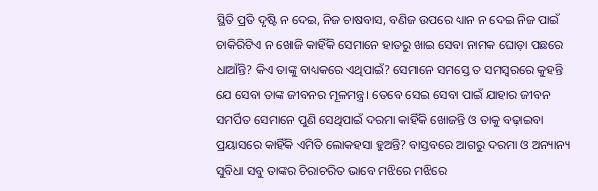ସ୍ଥିତି ପ୍ରତି ଦୃଷ୍ଟି ନ ଦେଇ, ନିଜ ଚାଷବାସ, ବଣିଜ ଉପରେ ଧ୍ୟାନ ନ ଦେଇ ନିଜ ପାଇଁ ଚାକିରିଟିଏ ନ ଖୋଜି କାହିଁକି ସେମାନେ ହାତରୁ ଖାଇ ସେବା ନାମକ ଘୋଡ଼ା ପଛରେ ଧାଆଁନ୍ତି? କିଏ ତାଙ୍କୁ ବାଧ୍ୟକରେ ଏଥିପାଇଁ? ସେମାନେ ସମସ୍ତେ ତ ସମସ୍ବରରେ କୁହନ୍ତି ଯେ ସେବା ତାଙ୍କ ଜୀବନର ମୂଳମନ୍ତ୍ର। ତେବେ ସେଇ ସେବା ପାଇଁ ଯାହାର ଜୀବନ ସମର୍ପିତ ସେମାନେ ପୁଣି ସେଥିପାଇଁ ଦରମା କାହିଁକି ଖୋଜନ୍ତି ଓ ତାକୁ ବଢ଼ାଇବା ପ୍ରୟାସରେ କାହିଁକି ଏମିତି ଲୋକହସା ହୁଅନ୍ତି? ବାସ୍ତବରେ ଆଗରୁ ଦରମା ଓ ଅନ୍ୟାନ୍ୟ ସୁବିଧା ସବୁ ତାଙ୍କର ଚିରାଚରିତ ଭାବେ ମଝିରେ ମଝିରେ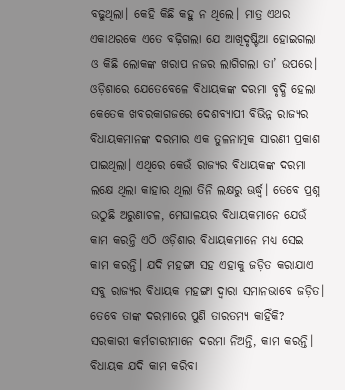ବଢୁଥିଲା। କେହି କିଛି କହୁ ନ ଥିଲେ। ମାତ୍ର ଏଥର ଏକାଥରକେ ଏତେ ବଢ଼ିଗଲା ଯେ ଆଖିଦୃଷ୍ଟିଆ ହୋଇଗଲା ଓ କିଛି ଲୋକଙ୍କ ଖରାପ ନଜର ଲାଗିଗଲା ତା’ ଉପରେ।
ଓଡ଼ିଶାରେ ଯେତେବେଳେ ବିଧାୟକଙ୍କ ଦରମା ବୃଦ୍ଧି ହେଲା କେତେକ ଖବରକାଗଜରେ ଦେଶବ୍ୟାପୀ ବିଭିନ୍ନ ରାଜ୍ୟର ବିଧାୟକମାନଙ୍କ ଦରମାର ଏକ ତୁଳନାତ୍ମକ ସାରଣୀ ପ୍ରକାଶ ପାଇଥିଲା। ଏଥିରେ କେଉଁ ରାଜ୍ୟର ବିଧାୟକଙ୍କ ଦରମା ଲକ୍ଷେ ଥିଲା କାହାର ଥିଲା ତିନି ଲକ୍ଷରୁ ଊର୍ଦ୍ଧ୍ୱ। ତେବେ ପ୍ରଶ୍ନ ଉଠୁଛି ଅରୁଣାଚଳ, ମେଘାଳୟର ବିଧାୟକମାନେ ଯେଉଁ କାମ କରନ୍ତି ଏଠି ଓଡ଼ିଶାର ବିଧାୟକମାନେ ମଧ୍ୟ ସେଇ କାମ କରନ୍ତି। ଯଦି ମହଙ୍ଗା ସହ ଏହାକୁ ଜଡ଼ିତ କରାଯାଏ ସବୁ ରାଜ୍ୟର ବିଧାୟକ ମହଙ୍ଗା ଦ୍ୱାରା ସମାନଭାବେ ଜଡ଼ିତ। ତେବେ ତାଙ୍କ ଦରମାରେ ପୁଣି ତାରତମ୍ୟ କାହିଁକି? ସରକାରୀ କର୍ମଚାରୀମାନେ ଦରମା ନିଅନ୍ତି, କାମ କରନ୍ତି। ବିଧାୟକ ଯଦି କାମ କରିବା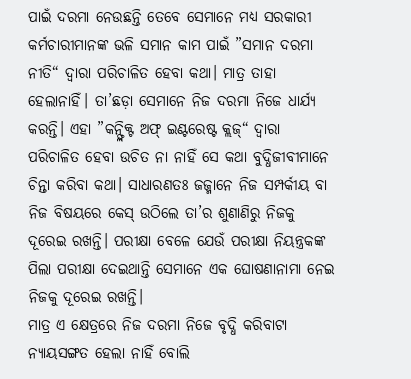ପାଇଁ ଦରମା ନେଉଛନ୍ତି ତେବେ ସେମାନେ ମଧ୍ୟ ସରକାରୀ କର୍ମଚାରୀମାନଙ୍କ ଭଳି ସମାନ କାମ ପାଇଁ ”ସମାନ ଦରମା ନୀତି“ ଦ୍ୱାରା ପରିଚାଳିତ ହେବା କଥା। ମାତ୍ର ତାହା ହେଲାନାହିଁ। ତା’ଛଡ଼ା ସେମାନେ ନିଜ ଦରମା ନିଜେ ଧାର୍ଯ୍ୟ କରନ୍ତି। ଏହା ”କନ୍ଫ୍ଲିକ୍ଟ ଅଫ୍ ଇଣ୍ଟରେଷ୍ଟ କ୍ଲଜ୍“ ଦ୍ୱାରା ପରିଚାଳିତ ହେବା ଉଚିତ ନା ନାହିଁ ସେ କଥା ବୁଦ୍ଧିଜୀବୀମାନେ ଚିନ୍ତା କରିବା କଥା। ସାଧାରଣତଃ ଜଜ୍ମାନେ ନିଜ ସମ୍ପର୍କୀୟ ବା ନିଜ ବିଷୟରେ କେସ୍ ଉଠିଲେ ତା’ର ଶୁଣାଣିରୁ ନିଜକୁ ଦୂରେଇ ରଖନ୍ତି। ପରୀକ୍ଷା ବେଳେ ଯେଉଁ ପରୀକ୍ଷା ନିୟନ୍ତ୍ରକଙ୍କ ପିଲା ପରୀକ୍ଷା ଦେଇଥାନ୍ତି ସେମାନେ ଏକ ଘୋଷଣାନାମା ନେଇ ନିଜକୁ ଦୂରେଇ ରଖନ୍ତି।
ମାତ୍ର ଏ କ୍ଷେତ୍ରରେ ନିଜ ଦରମା ନିଜେ ବୃଦ୍ଧି କରିବାଟା ନ୍ୟାୟସଙ୍ଗତ ହେଲା ନାହିଁ ବୋଲି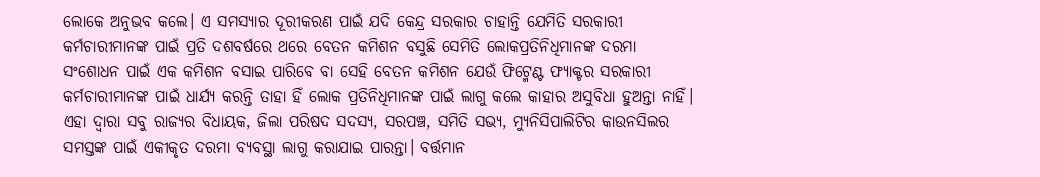ଲୋକେ ଅନୁଭବ କଲେ। ଏ ସମସ୍ୟାର ଦୂରୀକରଣ ପାଇଁ ଯଦି କେନ୍ଦ୍ର ସରକାର ଚାହାନ୍ତି ଯେମିତି ସରକାରୀ କର୍ମଚାରୀମାନଙ୍କ ପାଇଁ ପ୍ରତି ଦଶବର୍ଷରେ ଥରେ ବେତନ କମିଶନ ବସୁଛି ସେମିତି ଲୋକପ୍ରତିନିଧିମାନଙ୍କ ଦରମା ସଂଶୋଧନ ପାଇଁ ଏକ କମିଶନ ବସାଇ ପାରିବେ ବା ସେହି ବେତନ କମିଶନ ଯେଉଁ ଫିଟ୍ମେଣ୍ଟ ଫ୍ୟାକ୍ଟର ସରକାରୀ କର୍ମଚାରୀମାନଙ୍କ ପାଇଁ ଧାର୍ଯ୍ୟ କରନ୍ତି ତାହା ହିଁ ଲୋକ ପ୍ରତିନିଧିମାନଙ୍କ ପାଇଁ ଲାଗୁ କଲେ କାହାର ଅସୁବିଧା ହୁଅନ୍ତା ନାହିଁ। ଏହା ଦ୍ୱାରା ସବୁ ରାଜ୍ୟର ବିଧାୟକ, ଜିଲା ପରିଷଦ ସଦସ୍ୟ, ସରପଞ୍ଚ, ସମିତି ସଭ୍ୟ, ମ୍ୟୁନିସିପାଲିଟିର କାଉନସିଲର ସମସ୍ତଙ୍କ ପାଇଁ ଏକୀକୃତ ଦରମା ବ୍ୟବସ୍ଥା ଲାଗୁ କରାଯାଇ ପାରନ୍ତା। ବର୍ତ୍ତମାନ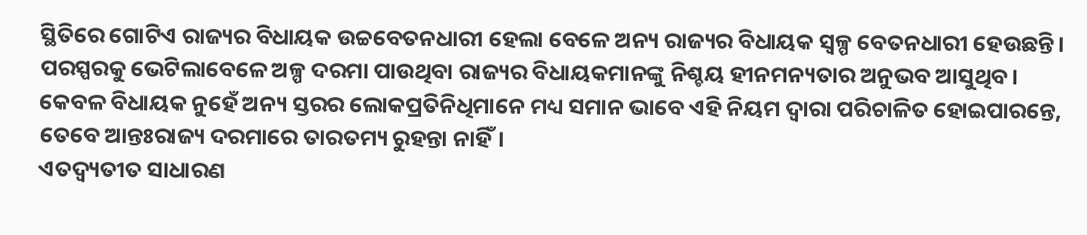ସ୍ଥିତିରେ ଗୋଟିଏ ରାଜ୍ୟର ବିଧାୟକ ଉଚ୍ଚବେତନଧାରୀ ହେଲା ବେଳେ ଅନ୍ୟ ରାଜ୍ୟର ବିଧାୟକ ସ୍ବଳ୍ପ ବେତନଧାରୀ ହେଉଛନ୍ତି। ପରସ୍ପରକୁ ଭେଟିଲାବେଳେ ଅଳ୍ପ ଦରମା ପାଉଥିବା ରାଜ୍ୟର ବିଧାୟକମାନଙ୍କୁ ନିଶ୍ଚୟ ହୀନମନ୍ୟତାର ଅନୁଭବ ଆସୁଥିବ। କେବଳ ବିଧାୟକ ନୁହେଁ ଅନ୍ୟ ସ୍ତରର ଲୋକପ୍ରତିନିଧିମାନେ ମଧ୍ୟ ସମାନ ଭାବେ ଏହି ନିୟମ ଦ୍ୱାରା ପରିଚାଳିତ ହୋଇପାରନ୍ତେ, ତେବେ ଆନ୍ତଃରାଜ୍ୟ ଦରମାରେ ତାରତମ୍ୟ ରୁହନ୍ତା ନାହିଁ।
ଏତଦ୍ବ୍ୟତୀତ ସାଧାରଣ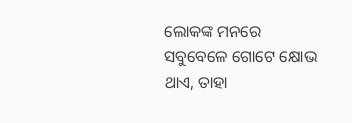ଲୋକଙ୍କ ମନରେ ସବୁବେଳେ ଗୋଟେ କ୍ଷୋଭ ଥାଏ, ତାହା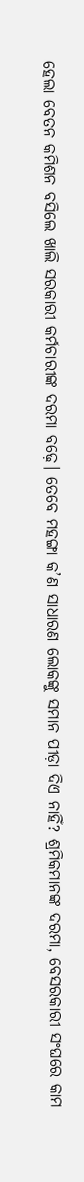ହେଲା ବେତନ କମିଶନ ବସିଲେ ଖାଲି ସରକାରୀ କର୍ମଚାରୀଙ୍କ ଦରମା ବଢ଼େ। ତେବେ ମହଙ୍ଗା କ’ଣ ସାଧାରଣ ଲୋକଙ୍କୁ ସମାନ ପୀଡ଼ା ଦିଏ ନାହିଁ? ଶ୍ରମିକମାନଙ୍କ ଦରମା, ବେସରକାରୀ ସଂଘରେ କାମ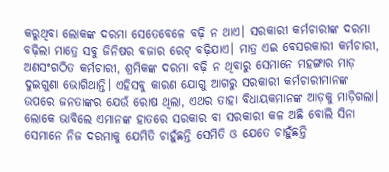କରୁଥିବା ଲୋକଙ୍କ ଦରମା ସେତେବେଳେ ବଢ଼ି ନ ଥାଏ। ସରକାରୀ କର୍ମଚାରୀଙ୍କ ଦରମା ବଢ଼ିଲା ମାତ୍ରେ ସବୁ ଜିନିଷର ବଜାର ରେଟ୍ ବଢ଼ିଯାଏ। ମାତ୍ର ଏଇ ବେସରକାରୀ କର୍ମଚାରୀ, ଅଣସଂଗଠିତ କର୍ମଚାରୀ, ଶ୍ରମିକଙ୍କ ଦରମା ବଢ଼ି ନ ଥିବାରୁ ସେମାନେ ମହଙ୍ଗାର ମାଡ଼ ଦୁଇଗୁଣା ଭୋଗିଥାନ୍ତି। ଏହିସବୁ କାରଣ ଯୋଗୁ ଆଗରୁ ସରକାରୀ କର୍ମଚାରୀମାନଙ୍କ ଉପରେ ଜନତାଙ୍କର ଯେଉଁ ରୋଷ ଥିଲା, ଏଥର ତାହା ବିଧାୟକମାନଙ୍କ ଆଡ଼କୁ ମାଡ଼ିଗଲା। ଲୋକେ ଭାବିଲେ ଏମାନଙ୍କ ହାତରେ ସରକାର ବା ସରକାରୀ କଳ ଅଛି ବୋଲି ସିନା ସେମାନେ ନିଜ ଦରମାକୁ ଯେମିତି ଚାହୁଁଛନ୍ତି ସେମିତି ଓ ଯେତେ ଚାହୁଁଛନ୍ତି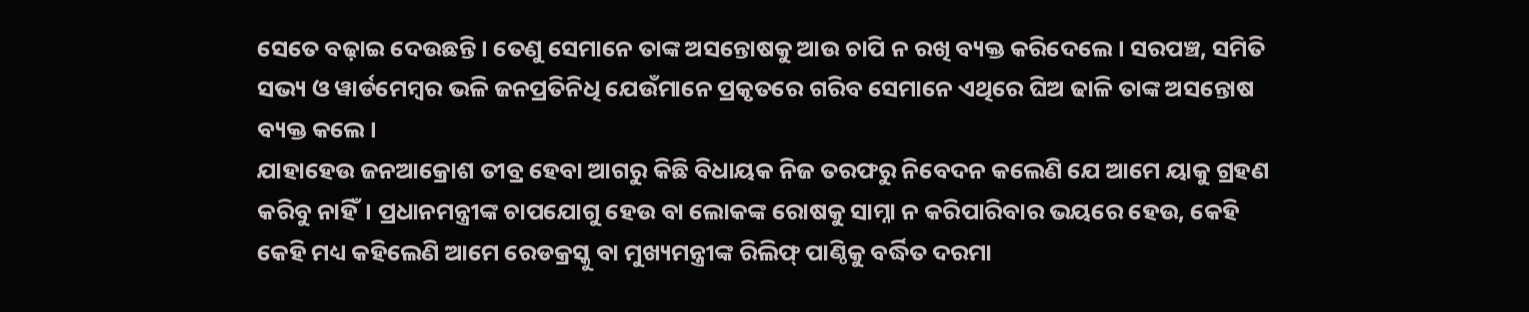ସେତେ ବଢ଼ାଇ ଦେଉଛନ୍ତି। ତେଣୁ ସେମାନେ ତାଙ୍କ ଅସନ୍ତୋଷକୁ ଆଉ ଚାପି ନ ରଖି ବ୍ୟକ୍ତ କରିଦେଲେ। ସରପଞ୍ଚ, ସମିତି ସଭ୍ୟ ଓ ୱାର୍ଡମେମ୍ବର ଭଳି ଜନପ୍ରତିନିଧି ଯେଉଁମାନେ ପ୍ରକୃତରେ ଗରିବ ସେମାନେ ଏଥିରେ ଘିଅ ଢାଳି ତାଙ୍କ ଅସନ୍ତୋଷ ବ୍ୟକ୍ତ କଲେ।
ଯାହାହେଉ ଜନଆକ୍ରୋଶ ତୀବ୍ର ହେବା ଆଗରୁ କିଛି ବିଧାୟକ ନିଜ ତରଫରୁ ନିବେଦନ କଲେଣି ଯେ ଆମେ ୟାକୁ ଗ୍ରହଣ କରିବୁ ନାହିଁ। ପ୍ରଧାନମନ୍ତ୍ରୀଙ୍କ ଚାପଯୋଗୁ ହେଉ ବା ଲୋକଙ୍କ ରୋଷକୁ ସାମ୍ନା ନ କରିପାରିବାର ଭୟରେ ହେଉ, କେହି କେହି ମଧ୍ୟ କହିଲେଣି ଆମେ ରେଡକ୍ରସ୍କୁ ବା ମୁଖ୍ୟମନ୍ତ୍ରୀଙ୍କ ରିଲିଫ୍ ପାଣ୍ଠିକୁ ବର୍ଦ୍ଧିତ ଦରମା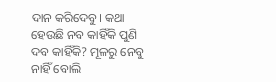ଦାନ କରିଦେବୁ। କଥା ହେଉଛି ନବ କାହିଁକି ପୁଣି ଦବ କାହିଁକି? ମୂଳରୁ ନେବୁ ନାହିଁ ବୋଲି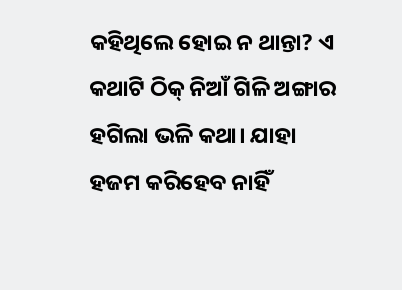କହିଥିଲେ ହୋଇ ନ ଥାନ୍ତା? ଏ କଥାଟି ଠିକ୍ ନିଆଁ ଗିଳି ଅଙ୍ଗାର ହଗିଲା ଭଳି କଥା। ଯାହା ହଜମ କରିହେବ ନାହିଁ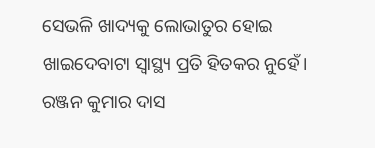ସେଭଳି ଖାଦ୍ୟକୁ ଲୋଭାତୁର ହୋଇ ଖାଇଦେବାଟା ସ୍ବାସ୍ଥ୍ୟ ପ୍ରତି ହିତକର ନୁହେଁ।
ରଞ୍ଜନ କୁମାର ଦାସ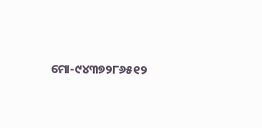ମୋ-୯୪୩୭୨୮୬୫୧୨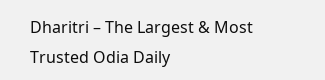Dharitri – The Largest & Most Trusted Odia Daily